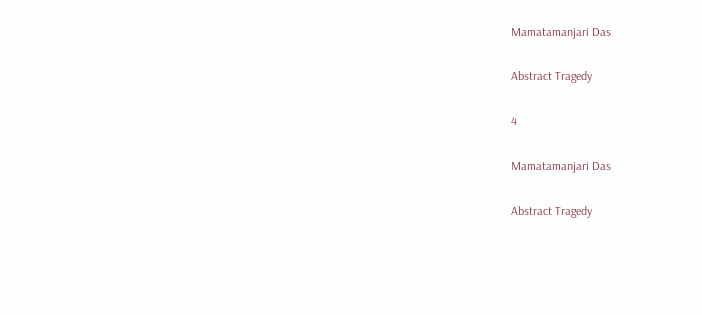Mamatamanjari Das

Abstract Tragedy

4

Mamatamanjari Das

Abstract Tragedy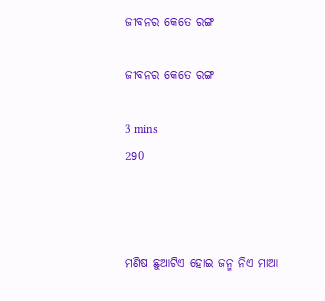ଜୀବନର କେତେ ରଙ୍ଗ

ଜୀବନର କେତେ ରଙ୍ଗ

3 mins
290



ମଣିଷ ଛୁଆଟିଏ ହୋଇ ଜନ୍ମ ନିଏ ମାଆ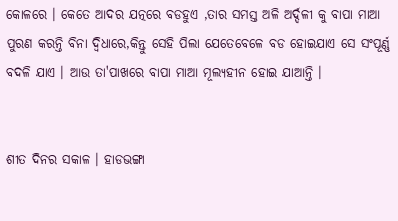କୋଳରେ । କେତେ ଆଦର ଯତ୍ନରେ ବଡହୁଏ ,ତାର ସମସ୍ତ ଅଳି ଅର୍ଦ୍ଦଳୀ କୁ ବାପା ମାଆ ପୁରଣ କରନ୍ତି ବିନା ଦ୍ୱିଧାରେ,କିନ୍ତୁ ସେହି ପିଲା ଯେତେବେଳେ ବଡ ହୋଇଯାଏ ସେ ସଂପୂର୍ଣ୍ଣ ବଦଳି ଯାଏ । ଆଉ ତା'ପାଖରେ ବାପା ମାଆ ମୂଲ୍ୟହୀନ ହୋଇ ଯାଆନ୍ତି ।


ଶୀତ ଦିନର ସକାଳ । ହାଡଭଙ୍ଗା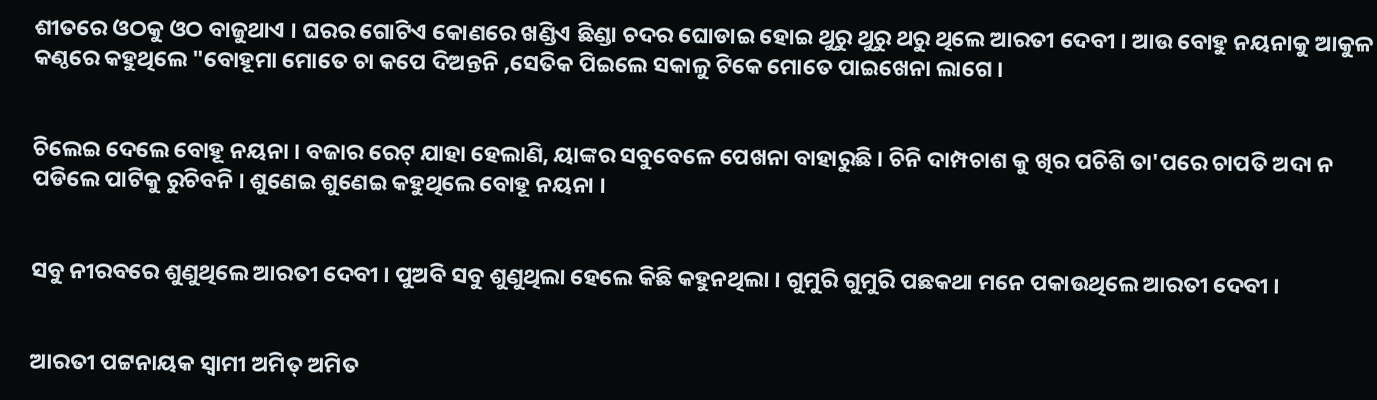ଶୀତରେ ଓଠକୁ ଓଠ ବାଜୁଥାଏ । ଘରର ଗୋଟିଏ କୋଣରେ ଖଣ୍ଡିଏ ଛିଣ୍ଡା ଚଦର ଘୋଡାଇ ହୋଇ ଥୁରୁ ଥୁରୁ ଥରୁ ଥିଲେ ଆରତୀ ଦେବୀ । ଆଉ ବୋହୁ ନୟନାକୁ ଆକୁଳ କଣ୍ଠରେ କହୁଥିଲେ "ବୋହୂମା ମୋତେ ଚା କପେ ଦିଅନ୍ତନି ,ସେତିକ ପିଇଲେ ସକାଳୁ ଟିକେ ମୋତେ ପାଇଖେନା ଲାଗେ ।


ଚିଲେଇ ଦେଲେ ବୋହୂ ନୟନା । ବଜାର ରେଟ୍ ଯାହା ହେଲାଣି, ୟାଙ୍କର ସବୁବେଳେ ପେଖନା ବାହାରୁଛି । ଚିନି ଦାମ୍ପଚାଶ କୁ ଖିର ପଚିଶି ତା'ପରେ ଚାପତି ଅଦା ନ ପଡିଲେ ପାଟିକୁ ରୁଚିବନି । ଶୁଣେଇ ଶୁଣେଇ କହୁଥିଲେ ବୋହୂ ନୟନା ।


ସବୁ ନୀରବରେ ଶୁଣୁଥିଲେ ଆରତୀ ଦେବୀ । ପୁଅବି ସବୁ ଶୁଣୁଥିଲା ହେଲେ କିଛି କହୁନଥିଲା । ଗୁମୁରି ଗୁମୁରି ପଛକଥା ମନେ ପକାଉଥିଲେ ଆରତୀ ଦେବୀ ।


ଆରତୀ ପଟ୍ଟନାୟକ ସ୍ୱାମୀ ଅମିତ୍ ଅମିତ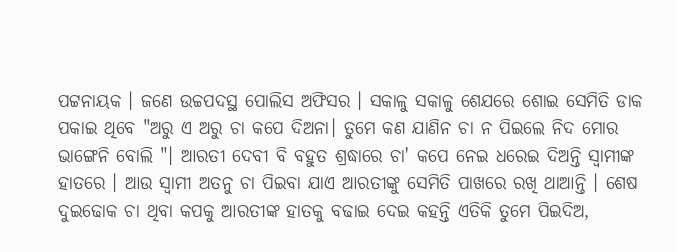ପଟ୍ଟନାୟକ । ଜଣେ ଉଚ୍ଚପଦସ୍ଥ ପୋଲିସ ଅଫିସର । ସକାଳୁ ସକାଳୁ ଶେଯରେ ଶୋଇ ସେମିତି ଡାକ ପକାଇ ଥିବେ "ଅରୁ ଏ ଅରୁ ଚା କପେ ଦିଅନା। ତୁମେ କଣ ଯାଣିନ ଚା ନ ପିଇଲେ ନିଦ ମୋର ଭାଙ୍ଗେନି ବୋଲି "। ଆରତୀ ଦେବୀ ବି ବହୁତ ଶ୍ରଦ୍ଧାରେ ଚା' କପେ ନେଇ ଧରେଇ ଦିଅନ୍ତି ସ୍ୱାମୀଙ୍କ ହାତରେ । ଆଉ ସ୍ୱାମୀ ଅତନୁ ଚା ପିଇବା ଯାଏ ଆରତୀଙ୍କୁ ସେମିତି ପାଖରେ ରଖି ଥାଆନ୍ତି । ଶେଷ ଦୁଇଢୋକ ଚା ଥିବା କପକୁ ଆରତୀଙ୍କ ହାତକୁ ବଢାଇ ଦେଇ କହନ୍ତି ଏତିକି ତୁମେ ପିଇଦିଅ,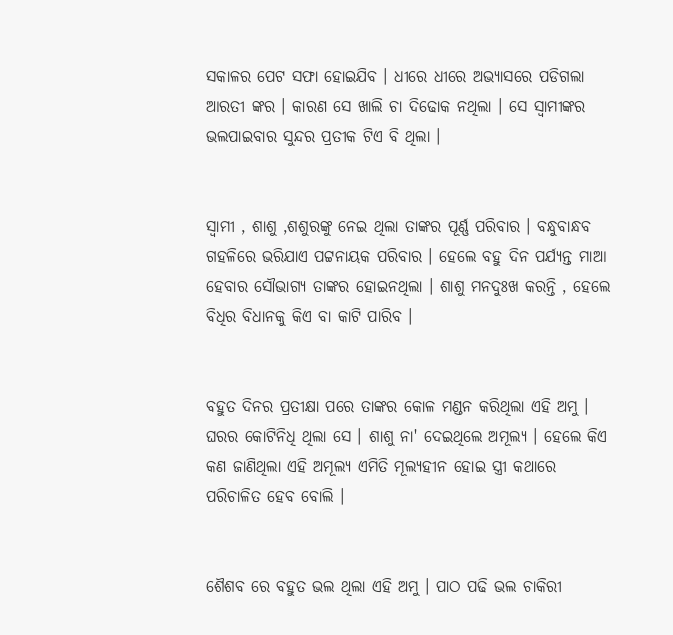ସକାଳର ପେଟ ସଫା ହୋଇଯିବ । ଧୀରେ ଧୀରେ ଅଭ୍ୟାସରେ ପଡିଗଲା ଆରତୀ ଙ୍କର । କାରଣ ସେ ଖାଲି ଚା ଦିଢୋକ ନଥିଲା । ସେ ସ୍ୱାମୀଙ୍କର ଭଲପାଇବାର ସୁନ୍ଦର ପ୍ରତୀକ ଟିଏ ବି ଥିଲା ।


ସ୍ୱାମୀ , ଶାଶୁ ,ଶଶୁରଙ୍କୁ ନେଇ ଥିଲା ତାଙ୍କର ପୂର୍ଣ୍ଣ ପରିବାର । ବନ୍ଧୁବାନ୍ଧବ ଗହଳିରେ ଭରିଯାଏ ପଟ୍ଟନାୟକ ପରିବାର । ହେଲେ ବହୁ ଦିନ ପର୍ଯ୍ୟନ୍ତ ମାଆ ହେବାର ସୌଭାଗ୍ୟ ତାଙ୍କର ହୋଇନଥିଲା । ଶାଶୁ ମନଦୁଃଖ କରନ୍ତି , ହେଲେ ବିଧିର ବିଧାନକୁ କିଏ ବା କାଟି ପାରିବ ।


ବହୁତ ଦିନର ପ୍ରତୀକ୍ଷା ପରେ ତାଙ୍କର କୋଳ ମଣ୍ଡନ କରିଥିଲା ଏହି ଅମୁ । ଘରର କୋଟିନିଧି ଥିଲା ସେ । ଶାଶୁ ନା' ଦେଇଥିଲେ ଅମୂଲ୍ୟ । ହେଲେ କିଏ କଣ ଜାଣିଥିଲା ଏହି ଅମୂଲ୍ୟ ଏମିତି ମୂଲ୍ୟହୀନ ହୋଇ ସ୍ତ୍ରୀ କଥାରେ ପରିଚାଳିତ ହେବ ବୋଲି ।


ଶୈଶବ ରେ ବହୁତ ଭଲ ଥିଲା ଏହି ଅମୁ । ପାଠ ପଢି ଭଲ ଚାକିରୀ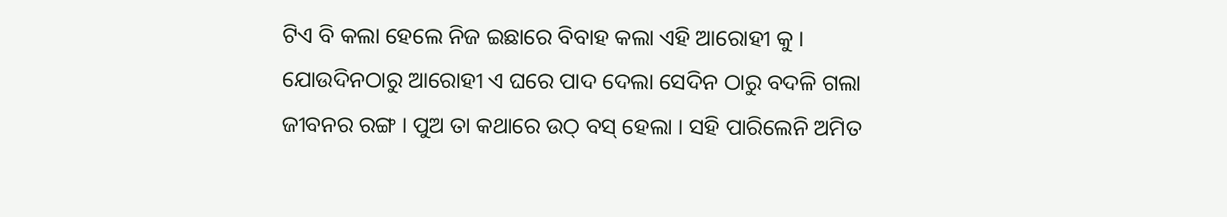ଟିଏ ବି କଲା ହେଲେ ନିଜ ଇଛାରେ ବିବାହ କଲା ଏହି ଆରୋହୀ କୁ । ଯୋଉଦିନଠାରୁ ଆରୋହୀ ଏ ଘରେ ପାଦ ଦେଲା ସେଦିନ ଠାରୁ ବଦଳି ଗଲା ଜୀବନର ରଙ୍ଗ । ପୁଅ ତା କଥାରେ ଉଠ୍ ବସ୍ ହେଲା । ସହି ପାରିଲେନି ଅମିତ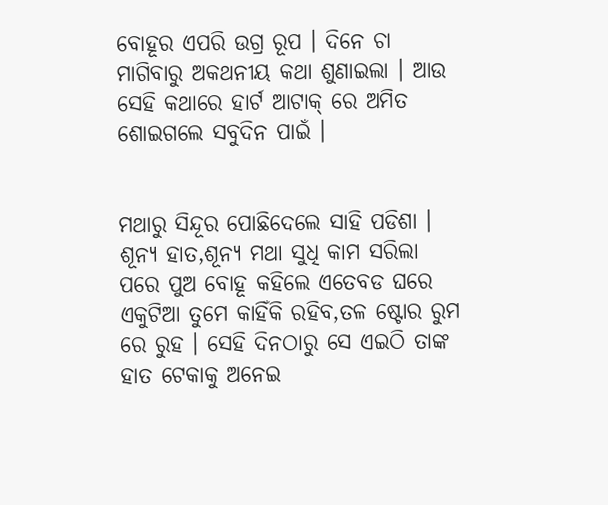ବୋହୂର ଏପରି ଉଗ୍ର ରୂପ । ଦିନେ ଚା ମାଗିବାରୁ ଅକଥନୀୟ କଥା ଶୁଣାଇଲା । ଆଉ ସେହି କଥାରେ ହାର୍ଟ ଆଟାକ୍ ରେ ଅମିତ ଶୋଇଗଲେ ସବୁଦିନ ପାଇଁ ।


ମଥାରୁ ସିନ୍ଦୂର ପୋଛିଦେଲେ ସାହି ପଡିଶା । ଶୂନ୍ୟ ହାତ,ଶୂନ୍ୟ ମଥା ସୁଧି କାମ ସରିଲା ପରେ ପୁଅ ବୋହୂ କହିଲେ ଏତେବଡ ଘରେ ଏକୁଟିଆ ତୁମେ କାହିଁକି ରହିବ,ତଳ ଷ୍ଟୋର ରୁମ ରେ ରୁହ । ସେହି ଦିନଠାରୁ ସେ ଏଇଠି ତାଙ୍କ ହାତ ଟେକାକୁ ଅନେଇ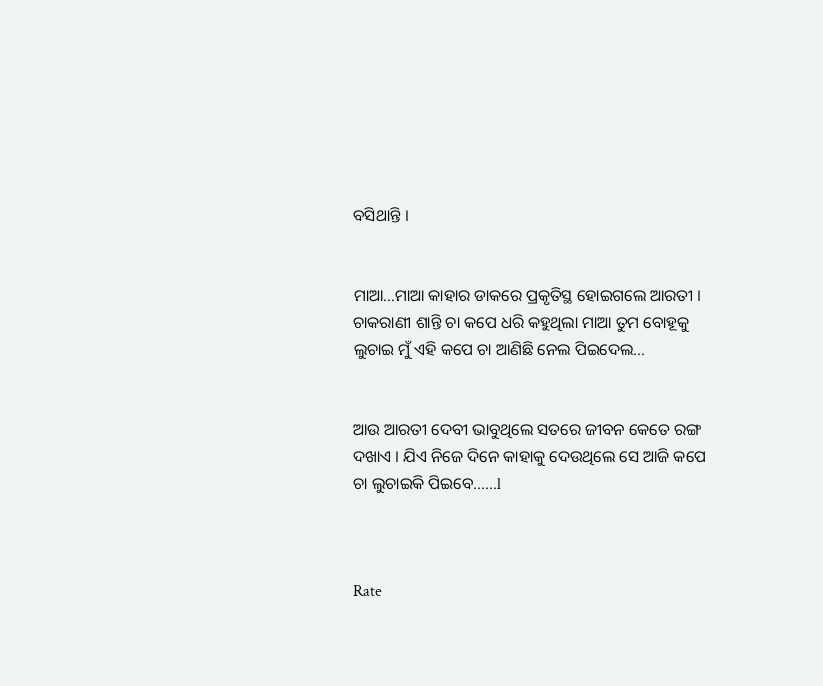ବସିଥାନ୍ତି ।


ମାଆ...ମାଆ କାହାର ଡାକରେ ପ୍ରକୃତିସ୍ଥ ହୋଇଗଲେ ଆରତୀ । ଚାକରାଣୀ ଶାନ୍ତି ଚା କପେ ଧରି କହୁଥିଲା ମାଆ ତୁମ ବୋହୂକୁ ଲୁଚାଇ ମୁଁ ଏହି କପେ ଚା ଆଣିଛି ନେଲ ପିଇଦେଲ…


ଆଉ ଆରତୀ ଦେବୀ ଭାବୁଥିଲେ ସତରେ ଜୀବନ କେତେ ରଙ୍ଗ ଦଖାଏ । ଯିଏ ନିଜେ ଦିନେ କାହାକୁ ଦେଉଥିଲେ ସେ ଆଜି କପେ ଚା ଲୁଚାଇକି ପିଇବେ……l



Rate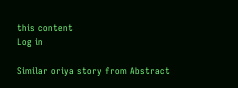this content
Log in

Similar oriya story from Abstract